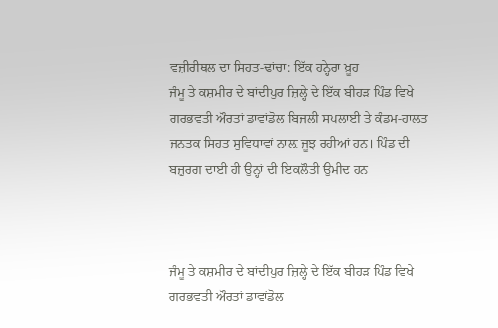ਵਜ਼ੀਰੀਥਲ ਦਾ ਸਿਹਤ-ਢਾਂਚਾ: ਇੱਕ ਹਨ੍ਹੇਰਾ ਖ਼ੂਹ
ਜੰਮੂ ਤੇ ਕਸ਼ਮੀਰ ਦੇ ਬਾਂਦੀਪੁਰ ਜ਼ਿਲ੍ਹੇ ਦੇ ਇੱਕ ਬੀਹੜ ਪਿੰਡ ਵਿਖੇ ਗਰਭਵਤੀ ਔਰਤਾਂ ਡਾਵਾਂਡੋਲ ਬਿਜਲੀ ਸਪਲਾਈ ਤੇ ਕੰਡਮ-ਹਾਲਤ ਜਨਤਕ ਸਿਹਤ ਸੁਵਿਧਾਵਾਂ ਨਾਲ਼ ਜੂਝ ਰਹੀਆਂ ਹਨ। ਪਿੰਡ ਦੀ ਬਜ਼ੁਰਗ ਦਾਈ ਹੀ ਉਨ੍ਹਾਂ ਦੀ ਇਕਲੌਤੀ ਉਮੀਦ ਹਨ



ਜੰਮੂ ਤੇ ਕਸ਼ਮੀਰ ਦੇ ਬਾਂਦੀਪੁਰ ਜ਼ਿਲ੍ਹੇ ਦੇ ਇੱਕ ਬੀਹੜ ਪਿੰਡ ਵਿਖੇ ਗਰਭਵਤੀ ਔਰਤਾਂ ਡਾਵਾਂਡੋਲ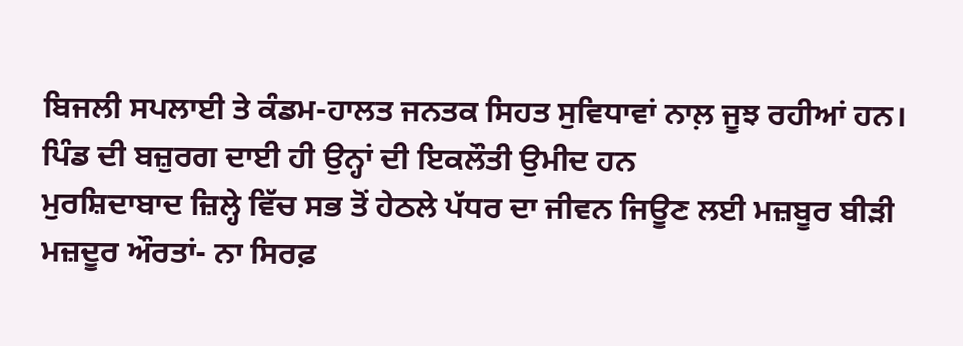ਬਿਜਲੀ ਸਪਲਾਈ ਤੇ ਕੰਡਮ-ਹਾਲਤ ਜਨਤਕ ਸਿਹਤ ਸੁਵਿਧਾਵਾਂ ਨਾਲ਼ ਜੂਝ ਰਹੀਆਂ ਹਨ। ਪਿੰਡ ਦੀ ਬਜ਼ੁਰਗ ਦਾਈ ਹੀ ਉਨ੍ਹਾਂ ਦੀ ਇਕਲੌਤੀ ਉਮੀਦ ਹਨ
ਮੁਰਸ਼ਿਦਾਬਾਦ ਜ਼ਿਲ੍ਹੇ ਵਿੱਚ ਸਭ ਤੋਂ ਹੇਠਲੇ ਪੱਧਰ ਦਾ ਜੀਵਨ ਜਿਊਣ ਲਈ ਮਜ਼ਬੂਰ ਬੀੜੀ ਮਜ਼ਦੂਰ ਔਰਤਾਂ- ਨਾ ਸਿਰਫ਼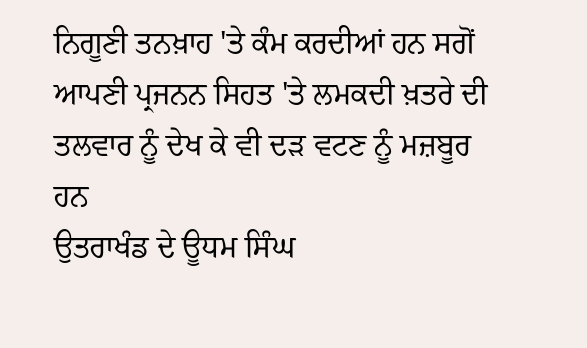ਨਿਗੂਣੀ ਤਨਖ਼ਾਹ 'ਤੇ ਕੰਮ ਕਰਦੀਆਂ ਹਨ ਸਗੋਂ ਆਪਣੀ ਪ੍ਰਜਨਨ ਸਿਹਤ 'ਤੇ ਲਮਕਦੀ ਖ਼ਤਰੇ ਦੀ ਤਲਵਾਰ ਨੂੰ ਦੇਖ ਕੇ ਵੀ ਦੜ ਵਟਣ ਨੂੰ ਮਜ਼ਬੂਰ ਹਨ
ਉਤਰਾਖੰਡ ਦੇ ਊਧਮ ਸਿੰਘ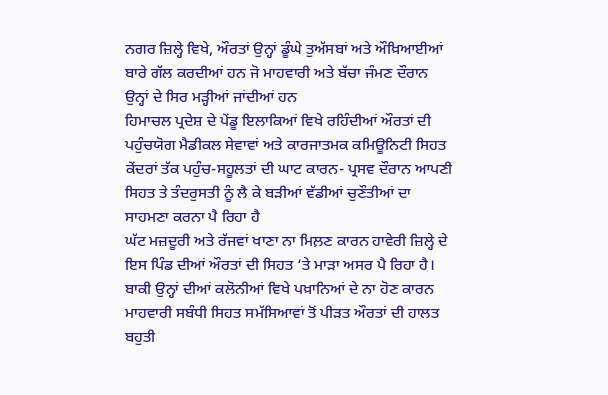ਨਗਰ ਜ਼ਿਲ੍ਹੇ ਵਿਖੇ, ਔਰਤਾਂ ਉਨ੍ਹਾਂ ਡੂੰਘੇ ਤੁਅੱਸਬਾਂ ਅਤੇ ਔਖ਼ਿਆਈਆਂ ਬਾਰੇ ਗੱਲ ਕਰਦੀਆਂ ਹਨ ਜੋ ਮਾਹਵਾਰੀ ਅਤੇ ਬੱਚਾ ਜੰਮਣ ਦੌਰਾਨ ਉਨ੍ਹਾਂ ਦੇ ਸਿਰ ਮੜ੍ਹੀਆਂ ਜਾਂਦੀਆਂ ਹਨ
ਹਿਮਾਚਲ ਪ੍ਰਦੇਸ਼ ਦੇ ਪੇਂਡੂ ਇਲਾਕਿਆਂ ਵਿਖੇ ਰਹਿੰਦੀਆਂ ਔਰਤਾਂ ਦੀ ਪਹੁੰਚਯੋਗ ਮੈਡੀਕਲ ਸੇਵਾਵਾਂ ਅਤੇ ਕਾਰਜਾਤਮਕ ਕਮਿਊਨਿਟੀ ਸਿਹਤ ਕੇਂਦਰਾਂ ਤੱਕ ਪਹੁੰਚ-ਸਹੂਲਤਾਂ ਦੀ ਘਾਟ ਕਾਰਨ- ਪ੍ਰਸਵ ਦੌਰਾਨ ਆਪਣੀ ਸਿਹਤ ਤੇ ਤੰਦਰੁਸਤੀ ਨੂੰ ਲੈ ਕੇ ਬੜੀਆਂ ਵੱਡੀਆਂ ਚੁਣੌਤੀਆਂ ਦਾ ਸਾਹਮਣਾ ਕਰਨਾ ਪੈ ਰਿਹਾ ਹੈ
ਘੱਟ ਮਜ਼ਦੂਰੀ ਅਤੇ ਰੱਜਵਾਂ ਖਾਣਾ ਨਾ ਮਿਲ਼ਣ ਕਾਰਨ ਹਾਵੇਰੀ ਜ਼ਿਲ੍ਹੇ ਦੇ ਇਸ ਪਿੰਡ ਦੀਆਂ ਔਰਤਾਂ ਦੀ ਸਿਹਤ ‘ਤੇ ਮਾੜਾ ਅਸਰ ਪੈ ਰਿਹਾ ਹੈ। ਬਾਕੀ ਉਨ੍ਹਾਂ ਦੀਆਂ ਕਲੋਨੀਆਂ ਵਿਖੇ ਪਖ਼ਾਨਿਆਂ ਦੇ ਨਾ ਹੋਣ ਕਾਰਨ ਮਾਹਵਾਰੀ ਸਬੰਧੀ ਸਿਹਤ ਸਮੱਸਿਆਵਾਂ ਤੋਂ ਪੀੜਤ ਔਰਤਾਂ ਦੀ ਹਾਲਤ ਬਹੁਤੀ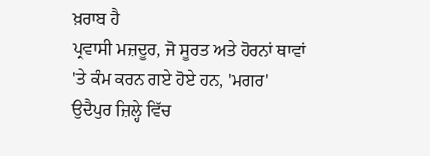ਖ਼ਰਾਬ ਹੈ
ਪ੍ਰਵਾਸੀ ਮਜ਼ਦੂਰ, ਜੋ ਸੂਰਤ ਅਤੇ ਹੋਰਨਾਂ ਥਾਵਾਂ 'ਤੇ ਕੰਮ ਕਰਨ ਗਏ ਹੋਏ ਹਨ, 'ਮਗਰ' ਉਦੈਪੁਰ ਜ਼ਿਲ੍ਹੇ ਵਿੱਚ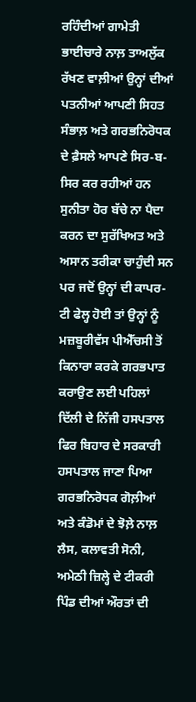ਰਹਿੰਦੀਆਂ ਗਾਮੇਤੀ ਭਾਈਚਾਰੇ ਨਾਲ਼ ਤਾਅਲੁੱਕ ਰੱਖਣ ਵਾਲ਼ੀਆਂ ਉਨ੍ਹਾਂ ਦੀਆਂ ਪਤਨੀਆਂ ਆਪਣੀ ਸਿਹਤ ਸੰਭਾਲ਼ ਅਤੇ ਗਰਭਨਿਰੋਧਕ ਦੇ ਫ਼ੈਸਲੇ ਆਪਣੇ ਸਿਰ-ਬ-ਸਿਰ ਕਰ ਰਹੀਆਂ ਹਨ
ਸੁਨੀਤਾ ਹੋਰ ਬੱਚੇ ਨਾ ਪੈਦਾ ਕਰਨ ਦਾ ਸੁਰੱਖਿਅਤ ਅਤੇ ਅਸਾਨ ਤਰੀਕਾ ਚਾਹੁੰਦੀ ਸਨ ਪਰ ਜਦੋਂ ਉਨ੍ਹਾਂ ਦੀ ਕਾਪਰ-ਟੀ ਫੇਲ੍ਹ ਹੋਈ ਤਾਂ ਉਨ੍ਹਾਂ ਨੂੰ ਮਜ਼ਬੂਰੀਵੱਸ ਪੀਐੱਚਸੀ ਤੋਂ ਕਿਨਾਰਾ ਕਰਕੇ ਗਰਭਪਾਤ ਕਰਾਉਣ ਲਈ ਪਹਿਲਾਂ ਦਿੱਲੀ ਦੇ ਨਿੱਜੀ ਹਸਪਤਾਲ ਫਿਰ ਬਿਹਾਰ ਦੇ ਸਰਕਾਰੀ ਹਸਪਤਾਲ ਜਾਣਾ ਪਿਆ
ਗਰਭਨਿਰੋਧਕ ਗੋਲ਼ੀਆਂ ਅਤੇ ਕੰਡੋਮਾਂ ਦੇ ਝੋਲ਼ੇ ਨਾਲ਼ ਲੈਸ, ਕਲਾਵਤੀ ਸੋਨੀ, ਅਮੇਠੀ ਜ਼ਿਲ੍ਹੇ ਦੇ ਟੀਕਰੀ ਪਿੰਡ ਦੀਆਂ ਔਰਤਾਂ ਦੀ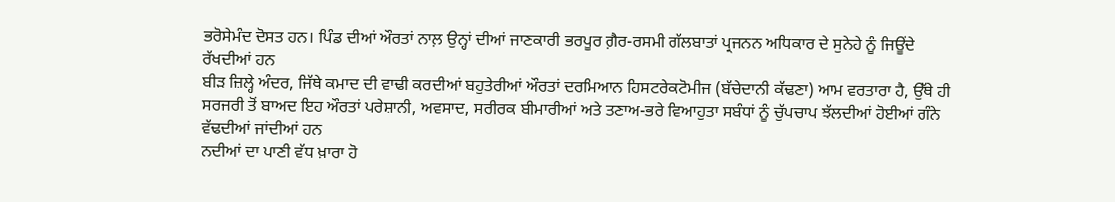ਭਰੋਸੇਮੰਦ ਦੋਸਤ ਹਨ। ਪਿੰਡ ਦੀਆਂ ਔਰਤਾਂ ਨਾਲ਼ ਉਨ੍ਹਾਂ ਦੀਆਂ ਜਾਣਕਾਰੀ ਭਰਪੂਰ ਗ਼ੈਰ-ਰਸਮੀ ਗੱਲਬਾਤਾਂ ਪ੍ਰਜਨਨ ਅਧਿਕਾਰ ਦੇ ਸੁਨੇਹੇ ਨੂੰ ਜਿਊਂਦੇ ਰੱਖਦੀਆਂ ਹਨ
ਬੀੜ ਜ਼ਿਲ੍ਹੇ ਅੰਦਰ, ਜਿੱਥੇ ਕਮਾਦ ਦੀ ਵਾਢੀ ਕਰਦੀਆਂ ਬਹੁਤੇਰੀਆਂ ਔਰਤਾਂ ਦਰਮਿਆਨ ਹਿਸਟਰੇਕਟੋਮੀਜ (ਬੱਚੇਦਾਨੀ ਕੱਢਣਾ) ਆਮ ਵਰਤਾਰਾ ਹੈ, ਉੱਥੇ ਹੀ ਸਰਜਰੀ ਤੋਂ ਬਾਅਦ ਇਹ ਔਰਤਾਂ ਪਰੇਸ਼ਾਨੀ, ਅਵਸਾਦ, ਸਰੀਰਕ ਬੀਮਾਰੀਆਂ ਅਤੇ ਤਣਾਅ-ਭਰੇ ਵਿਆਹੁਤਾ ਸਬੰਧਾਂ ਨੂੰ ਚੁੱਪਚਾਪ ਝੱਲਦੀਆਂ ਹੋਈਆਂ ਗੰਨੇ ਵੱਢਦੀਆਂ ਜਾਂਦੀਆਂ ਹਨ
ਨਦੀਆਂ ਦਾ ਪਾਣੀ ਵੱਧ ਖ਼ਾਰਾ ਹੋ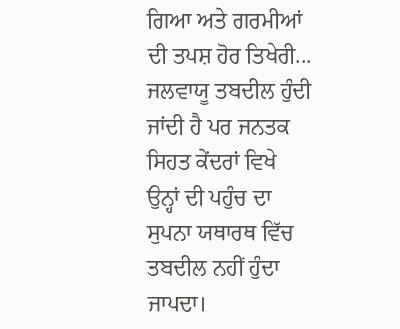ਗਿਆ ਅਤੇ ਗਰਮੀਆਂ ਦੀ ਤਪਸ਼ ਹੋਰ ਤਿਖੇਰੀ... ਜਲਵਾਯੂ ਤਬਦੀਲ ਹੁੰਦੀ ਜਾਂਦੀ ਹੈ ਪਰ ਜਨਤਕ ਸਿਹਤ ਕੇਂਦਰਾਂ ਵਿਖੇ ਉਨ੍ਹਾਂ ਦੀ ਪਹੁੰਚ ਦਾ ਸੁਪਨਾ ਯਥਾਰਥ ਵਿੱਚ ਤਬਦੀਲ ਨਹੀਂ ਹੁੰਦਾ ਜਾਪਦਾ।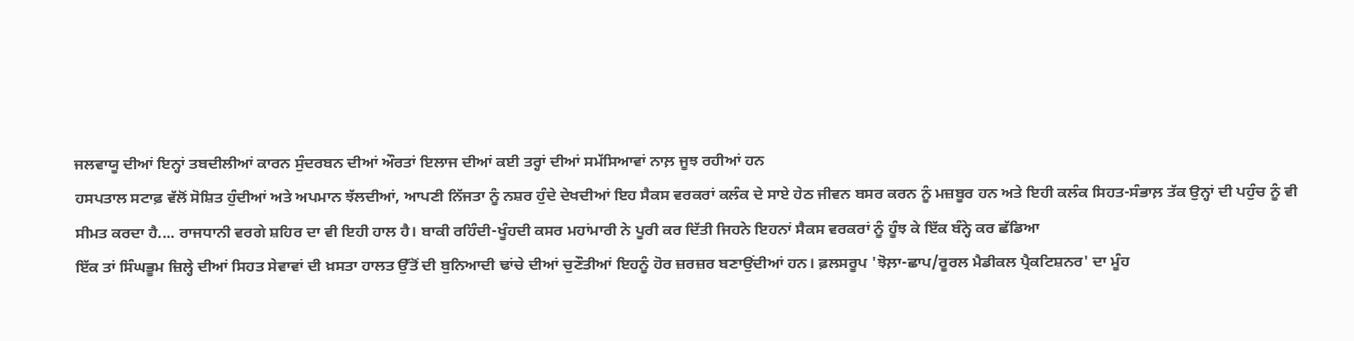ਜਲਵਾਯੂ ਦੀਆਂ ਇਨ੍ਹਾਂ ਤਬਦੀਲੀਆਂ ਕਾਰਨ ਸੁੰਦਰਬਨ ਦੀਆਂ ਔਰਤਾਂ ਇਲਾਜ ਦੀਆਂ ਕਈ ਤਰ੍ਹਾਂ ਦੀਆਂ ਸਮੱਸਿਆਵਾਂ ਨਾਲ਼ ਜੂਝ ਰਹੀਆਂ ਹਨ
ਹਸਪਤਾਲ ਸਟਾਫ਼ ਵੱਲੋਂ ਸੋਸ਼ਿਤ ਹੁੰਦੀਆਂ ਅਤੇ ਅਪਮਾਨ ਝੱਲਦੀਆਂ, ਆਪਣੀ ਨਿੱਜਤਾ ਨੂੰ ਨਸ਼ਰ ਹੁੰਦੇ ਦੇਖਦੀਆਂ ਇਹ ਸੈਕਸ ਵਰਕਰਾਂ ਕਲੰਕ ਦੇ ਸਾਏ ਹੇਠ ਜੀਵਨ ਬਸਰ ਕਰਨ ਨੂੰ ਮਜ਼ਬੂਰ ਹਨ ਅਤੇ ਇਹੀ ਕਲੰਕ ਸਿਹਤ-ਸੰਭਾਲ਼ ਤੱਕ ਉਨ੍ਹਾਂ ਦੀ ਪਹੁੰਚ ਨੂੰ ਵੀ ਸੀਮਤ ਕਰਦਾ ਹੈ.... ਰਾਜਧਾਨੀ ਵਰਗੇ ਸ਼ਹਿਰ ਦਾ ਵੀ ਇਹੀ ਹਾਲ ਹੈ। ਬਾਕੀ ਰਹਿੰਦੀ-ਖੂੰਹਦੀ ਕਸਰ ਮਹਾਂਮਾਰੀ ਨੇ ਪੂਰੀ ਕਰ ਦਿੱਤੀ ਜਿਹਨੇ ਇਹਨਾਂ ਸੈਕਸ ਵਰਕਰਾਂ ਨੂੰ ਹੂੰਝ ਕੇ ਇੱਕ ਬੰਨ੍ਹੇ ਕਰ ਛੱਡਿਆ
ਇੱਕ ਤਾਂ ਸਿੰਘਭੂਮ ਜ਼ਿਲ੍ਹੇ ਦੀਆਂ ਸਿਹਤ ਸੇਵਾਵਾਂ ਦੀ ਖ਼ਸਤਾ ਹਾਲਤ ਉੱਤੋਂ ਦੀ ਬੁਨਿਆਦੀ ਢਾਂਚੇ ਦੀਆਂ ਚੁਣੌਤੀਆਂ ਇਹਨੂੰ ਹੋਰ ਜ਼ਰਜ਼ਰ ਬਣਾਉਂਦੀਆਂ ਹਨ। ਫ਼ਲਸਰੂਪ 'ਝੋਲ਼ਾ-ਛਾਪ/ਰੂਰਲ ਮੈਡੀਕਲ ਪ੍ਰੈਕਟਿਸ਼ਨਰ' ਦਾ ਮੂੰਹ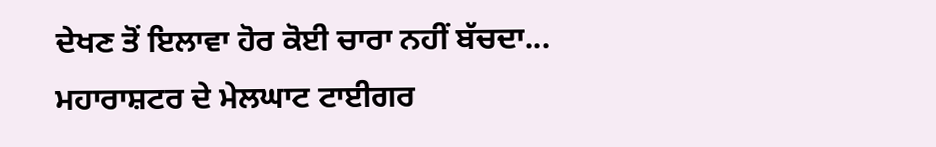ਦੇਖਣ ਤੋਂ ਇਲਾਵਾ ਹੋਰ ਕੋਈ ਚਾਰਾ ਨਹੀਂ ਬੱਚਦਾ...
ਮਹਾਰਾਸ਼ਟਰ ਦੇ ਮੇਲਘਾਟ ਟਾਈਗਰ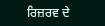ਰਿਜ਼ਰਵ ਦੇ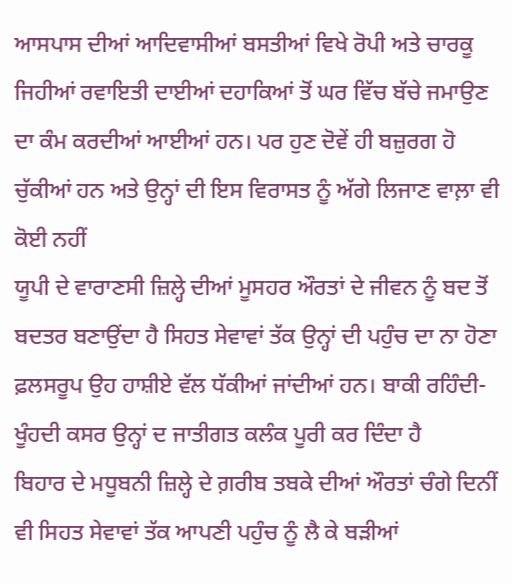ਆਸਪਾਸ ਦੀਆਂ ਆਦਿਵਾਸੀਆਂ ਬਸਤੀਆਂ ਵਿਖੇ ਰੋਪੀ ਅਤੇ ਚਾਰਕੂ ਜਿਹੀਆਂ ਰਵਾਇਤੀ ਦਾਈਆਂ ਦਹਾਕਿਆਂ ਤੋਂ ਘਰ ਵਿੱਚ ਬੱਚੇ ਜਮਾਉਣ ਦਾ ਕੰਮ ਕਰਦੀਆਂ ਆਈਆਂ ਹਨ। ਪਰ ਹੁਣ ਦੋਵੇਂ ਹੀ ਬਜ਼ੁਰਗ ਹੋ ਚੁੱਕੀਆਂ ਹਨ ਅਤੇ ਉਨ੍ਹਾਂ ਦੀ ਇਸ ਵਿਰਾਸਤ ਨੂੰ ਅੱਗੇ ਲਿਜਾਣ ਵਾਲ਼ਾ ਵੀ ਕੋਈ ਨਹੀਂ
ਯੂਪੀ ਦੇ ਵਾਰਾਣਸੀ ਜ਼ਿਲ੍ਹੇ ਦੀਆਂ ਮੂਸਹਰ ਔਰਤਾਂ ਦੇ ਜੀਵਨ ਨੂੰ ਬਦ ਤੋਂ ਬਦਤਰ ਬਣਾਉਂਦਾ ਹੈ ਸਿਹਤ ਸੇਵਾਵਾਂ ਤੱਕ ਉਨ੍ਹਾਂ ਦੀ ਪਹੁੰਚ ਦਾ ਨਾ ਹੋਣਾ ਫ਼ਲਸਰੂਪ ਉਹ ਹਾਸ਼ੀਏ ਵੱਲ ਧੱਕੀਆਂ ਜਾਂਦੀਆਂ ਹਨ। ਬਾਕੀ ਰਹਿੰਦੀ-ਖੂੰਹਦੀ ਕਸਰ ਉਨ੍ਹਾਂ ਦ ਜਾਤੀਗਤ ਕਲੰਕ ਪੂਰੀ ਕਰ ਦਿੰਦਾ ਹੈ
ਬਿਹਾਰ ਦੇ ਮਧੂਬਨੀ ਜ਼ਿਲ੍ਹੇ ਦੇ ਗ਼ਰੀਬ ਤਬਕੇ ਦੀਆਂ ਔਰਤਾਂ ਚੰਗੇ ਦਿਨੀਂ ਵੀ ਸਿਹਤ ਸੇਵਾਵਾਂ ਤੱਕ ਆਪਣੀ ਪਹੁੰਚ ਨੂੰ ਲੈ ਕੇ ਬੜੀਆਂ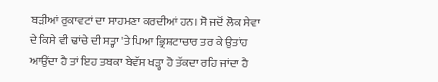ਬੜੀਆਂ ਰੁਕਾਵਟਾਂ ਦਾ ਸਾਹਮਣਾ ਕਰਦੀਆਂ ਹਨ। ਸੋ ਜਦੋਂ ਲੋਕ ਸੇਵਾ ਦੇ ਕਿਸੇ ਵੀ ਢਾਂਚੇ ਦੀ ਸਤ੍ਹਾ 'ਤੇ ਪਿਆ ਭ੍ਰਿਸ਼ਟਾਚਾਰ ਤਰ ਕੇ ਉਤਾਂਹ ਆਉਂਦਾ ਹੈ ਤਾਂ ਇਹ ਤਬਕਾ ਬੇਵੱਸ ਖੜ੍ਹਾ ਹੋ ਤੱਕਦਾ ਰਹਿ ਜਾਂਦਾ ਹੈ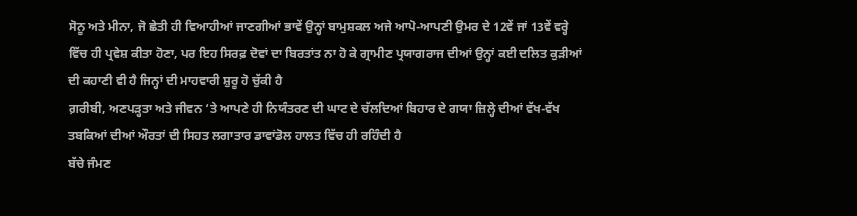ਸੋਨੂ ਅਤੇ ਮੀਨਾ, ਜੋ ਛੇਤੀ ਹੀ ਵਿਆਹੀਆਂ ਜਾਣਗੀਆਂ ਭਾਵੇਂ ਉਨ੍ਹਾਂ ਬਾਮੁਸ਼ਕਲ ਅਜੇ ਆਪੋ-ਆਪਣੀ ਉਮਰ ਦੇ 12ਵੇਂ ਜਾਂ 13ਵੇਂ ਵਰ੍ਹੇ ਵਿੱਚ ਹੀ ਪ੍ਰਵੇਸ਼ ਕੀਤਾ ਹੋਣਾ, ਪਰ ਇਹ ਸਿਰਫ਼ ਦੋਵਾਂ ਦਾ ਬਿਰਤਾਂਤ ਨਾ ਹੋ ਕੇ ਗ੍ਰਾਮੀਣ ਪ੍ਰਯਾਗਰਾਜ ਦੀਆਂ ਉਨ੍ਹਾਂ ਕਈ ਦਲਿਤ ਕੁੜੀਆਂ ਦੀ ਕਹਾਣੀ ਵੀ ਹੈ ਜਿਨ੍ਹਾਂ ਦੀ ਮਾਹਵਾਰੀ ਸ਼ੁਰੂ ਹੋ ਚੁੱਕੀ ਹੈ
ਗ਼ਰੀਬੀ, ਅਣਪੜ੍ਹਤਾ ਅਤੇ ਜੀਵਨ ‘ਤੇ ਆਪਣੇ ਹੀ ਨਿਯੰਤਰਣ ਦੀ ਘਾਟ ਦੇ ਚੱਲਦਿਆਂ ਬਿਹਾਰ ਦੇ ਗਯਾ ਜ਼ਿਲ੍ਹੇ ਦੀਆਂ ਵੱਖ-ਵੱਖ ਤਬਕਿਆਂ ਦੀਆਂ ਔਰਤਾਂ ਦੀ ਸਿਹਤ ਲਗਾਤਾਰ ਡਾਵਾਂਡੋਲ ਹਾਲਤ ਵਿੱਚ ਹੀ ਰਹਿੰਦੀ ਹੈ
ਬੱਚੇ ਜੰਮਣ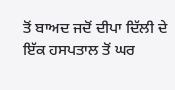ਤੋਂ ਬਾਅਦ ਜਦੋਂ ਦੀਪਾ ਦਿੱਲੀ ਦੇ ਇੱਕ ਹਸਪਤਾਲ ਤੋਂ ਘਰ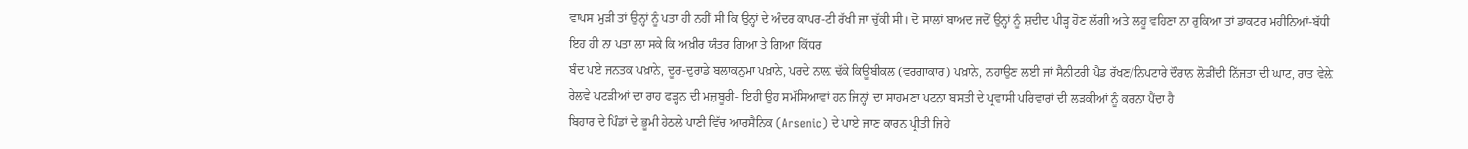ਵਾਪਸ ਮੁੜੀ ਤਾਂ ਉਨ੍ਹਾਂ ਨੂੰ ਪਤਾ ਹੀ ਨਹੀਂ ਸੀ ਕਿ ਉਨ੍ਹਾਂ ਦੇ ਅੰਦਰ ਕਾਪਰ-ਟੀ ਰੱਖੀ ਜਾ ਚੁੱਕੀ ਸੀ। ਦੋ ਸਾਲਾਂ ਬਾਅਦ ਜਦੋਂ ਉਨ੍ਹਾਂ ਨੂੰ ਸ਼ਦੀਦ ਪੀੜ੍ਹ ਹੋਣ ਲੱਗੀ ਅਤੇ ਲਹੂ ਵਹਿਣਾ ਨਾ ਰੁਕਿਆ ਤਾਂ ਡਾਕਟਰ ਮਹੀਨਿਆਂ-ਬੱਧੀ ਇਹ ਹੀ ਨਾ ਪਤਾ ਲਾ ਸਕੇ ਕਿ ਅਖ਼ੀਰ ਯੰਤਰ ਗਿਆ ਤੇ ਗਿਆ ਕਿੱਧਰ
ਬੰਦ ਪਏ ਜਨਤਕ ਪਖ਼ਾਨੇ, ਦੂਰ-ਦੁਰਾਡੇ ਬਲਾਕਨੁਮਾ ਪਖ਼ਾਨੇ, ਪਰਦੇ ਨਾਲ਼ ਢੱਕੇ ਕਿਊਬੀਕਲ (ਵਰਗਾਕਾਰ) ਪਖ਼ਾਨੇ, ਨਹਾਉਣ ਲਈ ਜਾਂ ਸੈਨੀਟਰੀ ਪੈਡ ਰੱਖਣ/ਨਿਪਟਾਰੇ ਦੌਰਾਨ ਲੋੜੀਂਦੀ ਨਿੱਜਤਾ ਦੀ ਘਾਟ, ਰਾਤ ਵੇਲ਼ੇ ਰੇਲਵੇ ਪਟੜੀਆਂ ਦਾ ਰਾਹ ਫੜ੍ਹਨ ਦੀ ਮਜ਼ਬੂਰੀ- ਇਹੀ ਉਹ ਸਮੱਸਿਆਵਾਂ ਹਨ ਜਿਨ੍ਹਾਂ ਦਾ ਸਾਹਮਣਾ ਪਟਨਾ ਬਸਤੀ ਦੇ ਪ੍ਰਵਾਸੀ ਪਰਿਵਾਰਾਂ ਦੀ ਲੜਕੀਆਂ ਨੂੰ ਕਰਨਾ ਪੈਂਦਾ ਹੈ
ਬਿਹਾਰ ਦੇ ਪਿੰਡਾਂ ਦੇ ਭੂਮੀ ਹੇਠਲੇ ਪਾਣੀ ਵਿੱਚ ਆਰਸੈਨਿਕ (Arsenic) ਦੇ ਪਾਏ ਜਾਣ ਕਾਰਨ ਪ੍ਰੀਤੀ ਜਿਹੇ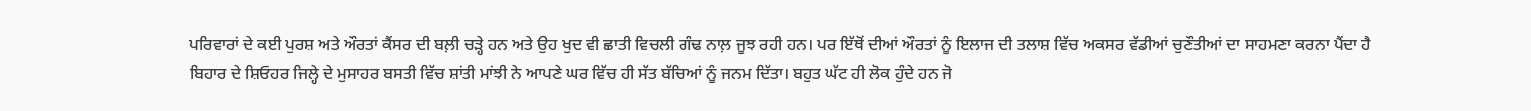ਪਰਿਵਾਰਾਂ ਦੇ ਕਈ ਪੁਰਸ਼ ਅਤੇ ਔਰਤਾਂ ਕੈਂਸਰ ਦੀ ਬਲ਼ੀ ਚੜ੍ਹੇ ਹਨ ਅਤੇ ਉਹ ਖੁਦ ਵੀ ਛਾਤੀ ਵਿਚਲੀ ਗੰਢ ਨਾਲ਼ ਜੂਝ ਰਹੀ ਹਨ। ਪਰ ਇੱਥੋਂ ਦੀਆਂ ਔਰਤਾਂ ਨੂੰ ਇਲਾਜ ਦੀ ਤਲਾਸ਼ ਵਿੱਚ ਅਕਸਰ ਵੱਡੀਆਂ ਚੁਣੌਤੀਆਂ ਦਾ ਸਾਹਮਣਾ ਕਰਨਾ ਪੈਂਦਾ ਹੈ
ਬਿਹਾਰ ਦੇ ਸ਼ਿਓਹਰ ਜਿਲ੍ਹੇ ਦੇ ਮੁਸਾਹਰ ਬਸਤੀ ਵਿੱਚ ਸ਼ਾਂਤੀ ਮਾਂਝੀ ਨੇ ਆਪਣੇ ਘਰ ਵਿੱਚ ਹੀ ਸੱਤ ਬੱਚਿਆਂ ਨੂੰ ਜਨਮ ਦਿੱਤਾ। ਬਹੁਤ ਘੱਟ ਹੀ ਲੋਕ ਹੁੰਦੇ ਹਨ ਜੋ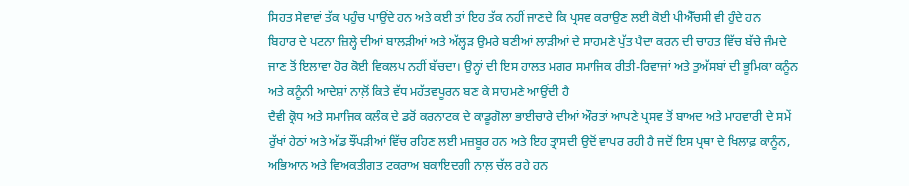ਸਿਹਤ ਸੇਵਾਵਾਂ ਤੱਕ ਪਹੁੰਚ ਪਾਉਂਦੇ ਹਨ ਅਤੇ ਕਈ ਤਾਂ ਇਹ ਤੱਕ ਨਹੀਂ ਜਾਣਦੇ ਕਿ ਪ੍ਰਸਵ ਕਰਾਉਣ ਲਈ ਕੋਈ ਪੀਐੱਚਸੀ ਵੀ ਹੁੰਦੇ ਹਨ
ਬਿਹਾਰ ਦੇ ਪਟਨਾ ਜ਼ਿਲ੍ਹੇ ਦੀਆਂ ਬਾਲੜੀਆਂ ਅਤੇ ਅੱਲ੍ਹੜ ਉਮਰੇ ਬਣੀਆਂ ਲਾੜੀਆਂ ਦੇ ਸਾਹਮਣੇ ਪੁੱਤ ਪੈਦਾ ਕਰਨ ਦੀ ਚਾਹਤ ਵਿੱਚ ਬੱਚੇ ਜੰਮਦੇ ਜਾਣ ਤੋਂ ਇਲਾਵਾ ਹੋਰ ਕੋਈ ਵਿਕਲਪ ਨਹੀਂ ਬੱਚਦਾ। ਉਨ੍ਹਾਂ ਦੀ ਇਸ ਹਾਲਤ ਮਗਰ ਸਮਾਜਿਕ ਰੀਤੀ-ਰਿਵਾਜਾਂ ਅਤੇ ਤੁਅੱਸਬਾਂ ਦੀ ਭੂਮਿਕਾ ਕਨੂੰਨ ਅਤੇ ਕਨੂੰਨੀ ਆਦੇਸ਼ਾਂ ਨਾਲ਼ੋਂ ਕਿਤੇ ਵੱਧ ਮਹੱਤਵਪੂਰਨ ਬਣ ਕੇ ਸਾਹਮਣੇ ਆਉਂਦੀ ਹੈ
ਦੈਵੀ ਕ੍ਰੋਧ ਅਤੇ ਸਮਾਜਿਕ ਕਲੰਕ ਦੇ ਡਰੋਂ ਕਰਨਾਟਕ ਦੇ ਕਾਡੂਗੋਲਾ ਭਾਈਚਾਰੇ ਦੀਆਂ ਔਰਤਾਂ ਆਪਣੇ ਪ੍ਰਸਵ ਤੋਂ ਬਾਅਦ ਅਤੇ ਮਾਹਵਾਰੀ ਦੇ ਸਮੇਂ ਰੁੱਖਾਂ ਹੇਠਾਂ ਅਤੇ ਅੱਡ ਝੌਂਪੜੀਆਂ ਵਿੱਚ ਰਹਿਣ ਲਈ ਮਜ਼ਬੂਰ ਹਨ ਅਤੇ ਇਹ ਤ੍ਰਾਸਦੀ ਉਦੋਂ ਵਾਪਰ ਰਹੀ ਹੈ ਜਦੋਂ ਇਸ ਪ੍ਰਥਾ ਦੇ ਖਿਲਾਫ਼ ਕਾਨੂੰਨ, ਅਭਿਆਨ ਅਤੇ ਵਿਅਕਤੀਗਤ ਟਕਰਾਅ ਬਕਾਇਦਗੀ ਨਾਲ਼ ਚੱਲ ਰਹੇ ਹਨ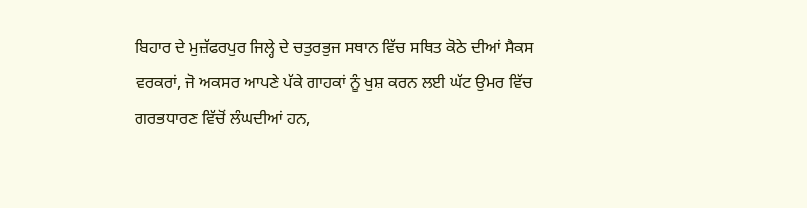ਬਿਹਾਰ ਦੇ ਮੁਜ਼ੱਫਰਪੁਰ ਜਿਲ੍ਹੇ ਦੇ ਚਤੁਰਭੁਜ ਸਥਾਨ ਵਿੱਚ ਸਥਿਤ ਕੋਠੇ ਦੀਆਂ ਸੈਕਸ ਵਰਕਰਾਂ, ਜੋ ਅਕਸਰ ਆਪਣੇ ਪੱਕੇ ਗਾਹਕਾਂ ਨੂੰ ਖੁਸ਼ ਕਰਨ ਲਈ ਘੱਟ ਉਮਰ ਵਿੱਚ ਗਰਭਧਾਰਣ ਵਿੱਚੋਂ ਲੰਘਦੀਆਂ ਹਨ,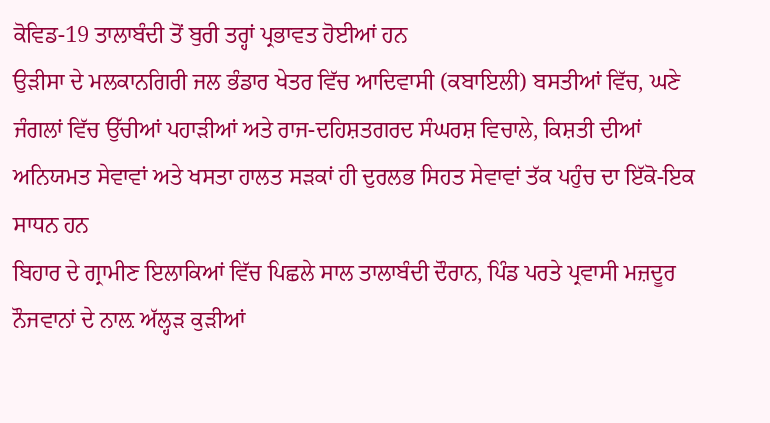ਕੋਵਿਡ-19 ਤਾਲਾਬੰਦੀ ਤੋਂ ਬੁਰੀ ਤਰ੍ਹਾਂ ਪ੍ਰਭਾਵਤ ਹੋਈਆਂ ਹਨ
ਉੜੀਸਾ ਦੇ ਮਲਕਾਨਗਿਰੀ ਜਲ ਭੰਡਾਰ ਖੇਤਰ ਵਿੱਚ ਆਦਿਵਾਸੀ (ਕਬਾਇਲੀ) ਬਸਤੀਆਂ ਵਿੱਚ, ਘਣੇ ਜੰਗਲਾਂ ਵਿੱਚ ਉੱਚੀਆਂ ਪਹਾੜੀਆਂ ਅਤੇ ਰਾਜ-ਦਹਿਸ਼ਤਗਰਦ ਸੰਘਰਸ਼ ਵਿਚਾਲੇ, ਕਿਸ਼ਤੀ ਦੀਆਂ ਅਨਿਯਮਤ ਸੇਵਾਵਾਂ ਅਤੇ ਖਸਤਾ ਹਾਲਤ ਸੜਕਾਂ ਹੀ ਦੁਰਲਭ ਸਿਹਤ ਸੇਵਾਵਾਂ ਤੱਕ ਪਹੁੰਚ ਦਾ ਇੱਕੋ-ਇਕ ਸਾਧਨ ਹਨ
ਬਿਹਾਰ ਦੇ ਗ੍ਰਾਮੀਣ ਇਲਾਕਿਆਂ ਵਿੱਚ ਪਿਛਲੇ ਸਾਲ ਤਾਲਾਬੰਦੀ ਦੌਰਾਨ, ਪਿੰਡ ਪਰਤੇ ਪ੍ਰਵਾਸੀ ਮਜ਼ਦੂਰ ਨੌਜਵਾਨਾਂ ਦੇ ਨਾਲ਼ ਅੱਲ੍ਹੜ ਕੁੜੀਆਂ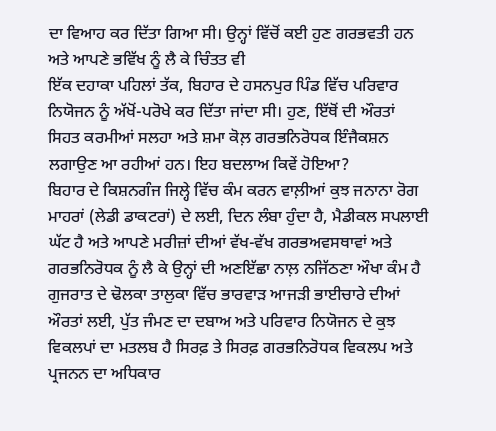ਦਾ ਵਿਆਹ ਕਰ ਦਿੱਤਾ ਗਿਆ ਸੀ। ਉਨ੍ਹਾਂ ਵਿੱਚੋਂ ਕਈ ਹੁਣ ਗਰਭਵਤੀ ਹਨ ਅਤੇ ਆਪਣੇ ਭਵਿੱਖ ਨੂੰ ਲੈ ਕੇ ਚਿੰਤਤ ਵੀ
ਇੱਕ ਦਹਾਕਾ ਪਹਿਲਾਂ ਤੱਕ, ਬਿਹਾਰ ਦੇ ਹਸਨਪੁਰ ਪਿੰਡ ਵਿੱਚ ਪਰਿਵਾਰ ਨਿਯੋਜਨ ਨੂੰ ਅੱਖੋਂ-ਪਰੋਖੇ ਕਰ ਦਿੱਤਾ ਜਾਂਦਾ ਸੀ। ਹੁਣ, ਇੱਥੋਂ ਦੀ ਔਰਤਾਂ ਸਿਹਤ ਕਰਮੀਆਂ ਸਲਹਾ ਅਤੇ ਸ਼ਮਾ ਕੋਲ਼ ਗਰਭਨਿਰੋਧਕ ਇੰਜੈਕਸ਼ਨ ਲਗਾਉਣ ਆ ਰਹੀਆਂ ਹਨ। ਇਹ ਬਦਲਾਅ ਕਿਵੇਂ ਹੋਇਆ?
ਬਿਹਾਰ ਦੇ ਕਿਸ਼ਨਗੰਜ ਜਿਲ੍ਹੇ ਵਿੱਚ ਕੰਮ ਕਰਨ ਵਾਲ਼ੀਆਂ ਕੁਝ ਜਨਾਨਾ ਰੋਗ ਮਾਹਰਾਂ (ਲੇਡੀ ਡਾਕਟਰਾਂ) ਦੇ ਲਈ, ਦਿਨ ਲੰਬਾ ਹੁੰਦਾ ਹੈ, ਮੈਡੀਕਲ ਸਪਲਾਈ ਘੱਟ ਹੈ ਅਤੇ ਆਪਣੇ ਮਰੀਜ਼ਾਂ ਦੀਆਂ ਵੱਖ-ਵੱਖ ਗਰਭਅਵਸਥਾਵਾਂ ਅਤੇ ਗਰਭਨਿਰੋਧਕ ਨੂੰ ਲੈ ਕੇ ਉਨ੍ਹਾਂ ਦੀ ਅਣਇੱਛਾ ਨਾਲ਼ ਨਜਿੱਠਣਾ ਔਖਾ ਕੰਮ ਹੈ
ਗੁਜਰਾਤ ਦੇ ਢੋਲਕਾ ਤਾਲੁਕਾ ਵਿੱਚ ਭਾਰਵਾੜ ਆਜੜੀ ਭਾਈਚਾਰੇ ਦੀਆਂ ਔਰਤਾਂ ਲਈ, ਪੁੱਤ ਜੰਮਣ ਦਾ ਦਬਾਅ ਅਤੇ ਪਰਿਵਾਰ ਨਿਯੋਜਨ ਦੇ ਕੁਝ ਵਿਕਲਪਾਂ ਦਾ ਮਤਲਬ ਹੈ ਸਿਰਫ਼ ਤੇ ਸਿਰਫ਼ ਗਰਭਨਿਰੋਧਕ ਵਿਕਲਪ ਅਤੇ ਪ੍ਰਜਨਨ ਦਾ ਅਧਿਕਾਰ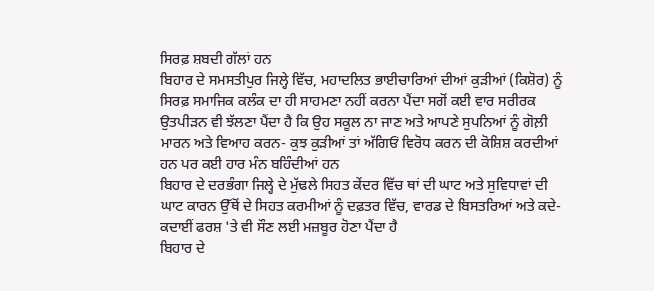ਸਿਰਫ਼ ਸ਼ਬਦੀ ਗੱਲਾਂ ਹਨ
ਬਿਹਾਰ ਦੇ ਸਮਸਤੀਪੁਰ ਜਿਲ੍ਹੇ ਵਿੱਚ, ਮਹਾਦਲਿਤ ਭਾਈਚਾਰਿਆਂ ਦੀਆਂ ਕੁੜੀਆਂ (ਕਿਸ਼ੋਰ) ਨੂੰ ਸਿਰਫ਼ ਸਮਾਜਿਕ ਕਲੰਕ ਦਾ ਹੀ ਸਾਹਮਣਾ ਨਹੀਂ ਕਰਨਾ ਪੈਂਦਾ ਸਗੋਂ ਕਈ ਵਾਰ ਸਰੀਰਕ ਉਤਪੀੜਨ ਵੀ ਝੱਲਣਾ ਪੈਂਦਾ ਹੈ ਕਿ ਉਹ ਸਕੂਲ ਨਾ ਜਾਣ ਅਤੇ ਆਪਣੇ ਸੁਪਨਿਆਂ ਨੂੰ ਗੋਲ਼ੀ ਮਾਰਨ ਅਤੇ ਵਿਆਹ ਕਰਨ- ਕੁਝ ਕੁੜੀਆਂ ਤਾਂ ਅੱਗਿਓਂ ਵਿਰੋਧ ਕਰਨ ਦੀ ਕੋਸ਼ਿਸ਼ ਕਰਦੀਆਂ ਹਨ ਪਰ ਕਈ ਹਾਰ ਮੰਨ ਬਹਿੰਦੀਆਂ ਹਨ
ਬਿਹਾਰ ਦੇ ਦਰਭੰਗਾ ਜਿਲ੍ਹੇ ਦੇ ਮੁੱਢਲੇ ਸਿਹਤ ਕੇਂਦਰ ਵਿੱਚ ਥਾਂ ਦੀ ਘਾਟ ਅਤੇ ਸੁਵਿਧਾਵਾਂ ਦੀ ਘਾਟ ਕਾਰਨ ਉੱਥੋਂ ਦੇ ਸਿਹਤ ਕਰਮੀਆਂ ਨੂੰ ਦਫ਼ਤਰ ਵਿੱਚ, ਵਾਰਡ ਦੇ ਬਿਸਤਰਿਆਂ ਅਤੇ ਕਦੇ-ਕਦਾਈਂ ਫਰਸ਼ 'ਤੇ ਵੀ ਸੌਣ ਲਈ ਮਜ਼ਬੂਰ ਹੋਣਾ ਪੈਂਦਾ ਹੈ
ਬਿਹਾਰ ਦੇ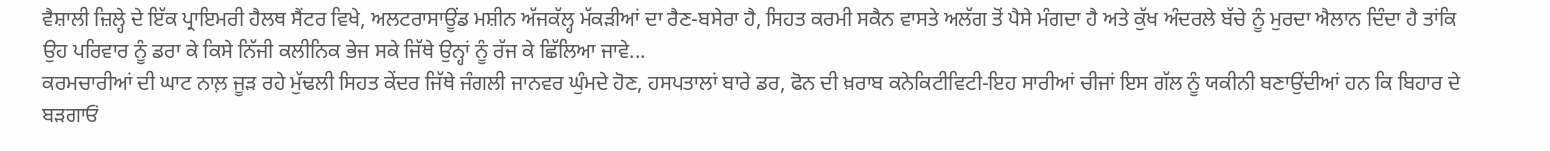ਵੈਸ਼ਾਲੀ ਜ਼ਿਲ੍ਹੇ ਦੇ ਇੱਕ ਪ੍ਰਾਇਮਰੀ ਹੈਲਥ ਸੈਂਟਰ ਵਿਖੇ, ਅਲਟਰਾਸਾਊਂਡ ਮਸ਼ੀਨ ਅੱਜਕੱਲ੍ਹ ਮੱਕੜੀਆਂ ਦਾ ਰੈਣ-ਬਸੇਰਾ ਹੈ, ਸਿਹਤ ਕਰਮੀ ਸਕੈਨ ਵਾਸਤੇ ਅਲੱਗ ਤੋਂ ਪੈਸੇ ਮੰਗਦਾ ਹੈ ਅਤੇ ਕੁੱਖ ਅੰਦਰਲੇ ਬੱਚੇ ਨੂੰ ਮੁਰਦਾ ਐਲਾਨ ਦਿੰਦਾ ਹੈ ਤਾਂਕਿ ਉਹ ਪਰਿਵਾਰ ਨੂੰ ਡਰਾ ਕੇ ਕਿਸੇ ਨਿੱਜੀ ਕਲੀਨਿਕ ਭੇਜ ਸਕੇ ਜਿੱਥੇ ਉਨ੍ਹਾਂ ਨੂੰ ਰੱਜ ਕੇ ਛਿੱਲਿਆ ਜਾਵੇ...
ਕਰਮਚਾਰੀਆਂ ਦੀ ਘਾਟ ਨਾਲ਼ ਜੂੜ ਰਹੇ ਮੁੱਢਲੀ ਸਿਹਤ ਕੇਂਦਰ ਜਿੱਥੇ ਜੰਗਲੀ ਜਾਨਵਰ ਘੁੰਮਦੇ ਹੋਣ, ਹਸਪਤਾਲਾਂ ਬਾਰੇ ਡਰ, ਫੋਨ ਦੀ ਖ਼ਰਾਬ ਕਨੇਕਿਟੀਵਿਟੀ-ਇਹ ਸਾਰੀਆਂ ਚੀਜਾਂ ਇਸ ਗੱਲ ਨੂੰ ਯਕੀਨੀ ਬਣਾਉਂਦੀਆਂ ਹਨ ਕਿ ਬਿਹਾਰ ਦੇ ਬੜਗਾਓਂ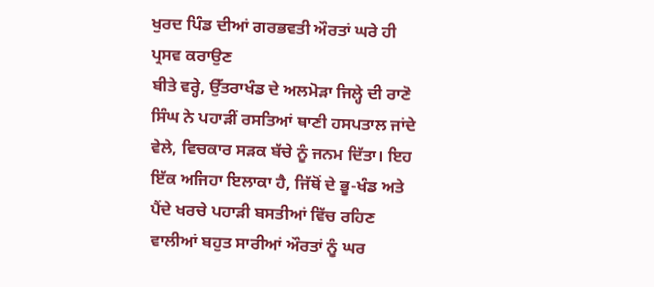ਖੁਰਦ ਪਿੰਡ ਦੀਆਂ ਗਰਭਵਤੀ ਔਰਤਾਂ ਘਰੇ ਹੀ ਪ੍ਰਸਵ ਕਰਾਉਣ
ਬੀਤੇ ਵਰ੍ਹੇ, ਉੱਤਰਾਖੰਡ ਦੇ ਅਲਮੋੜਾ ਜਿਲ੍ਹੇ ਦੀ ਰਾਣੋ ਸਿੰਘ ਨੇ ਪਹਾੜੀਂ ਰਸਤਿਆਂ ਥਾਣੀ ਹਸਪਤਾਲ ਜਾਂਦੇ ਵੇਲੇ, ਵਿਚਕਾਰ ਸੜਕ ਬੱਚੇ ਨੂੰ ਜਨਮ ਦਿੱਤਾ। ਇਹ ਇੱਕ ਅਜਿਹਾ ਇਲਾਕਾ ਹੈ, ਜਿੱਥੋਂ ਦੇ ਭੂ-ਖੰਡ ਅਤੇ ਪੈਂਦੇ ਖਰਚੇ ਪਹਾੜੀ ਬਸਤੀਆਂ ਵਿੱਚ ਰਹਿਣ ਵਾਲੀਆਂ ਬਹੁਤ ਸਾਰੀਆਂ ਔਰਤਾਂ ਨੂੰ ਘਰ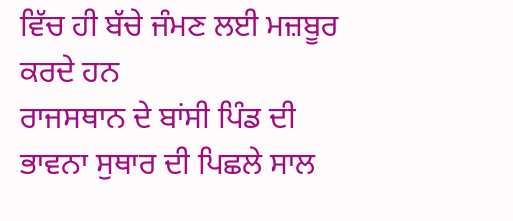ਵਿੱਚ ਹੀ ਬੱਚੇ ਜੰਮਣ ਲਈ ਮਜ਼ਬੂਰ ਕਰਦੇ ਹਨ
ਰਾਜਸਥਾਨ ਦੇ ਬਾਂਸੀ ਪਿੰਡ ਦੀ ਭਾਵਨਾ ਸੁਥਾਰ ਦੀ ਪਿਛਲੇ ਸਾਲ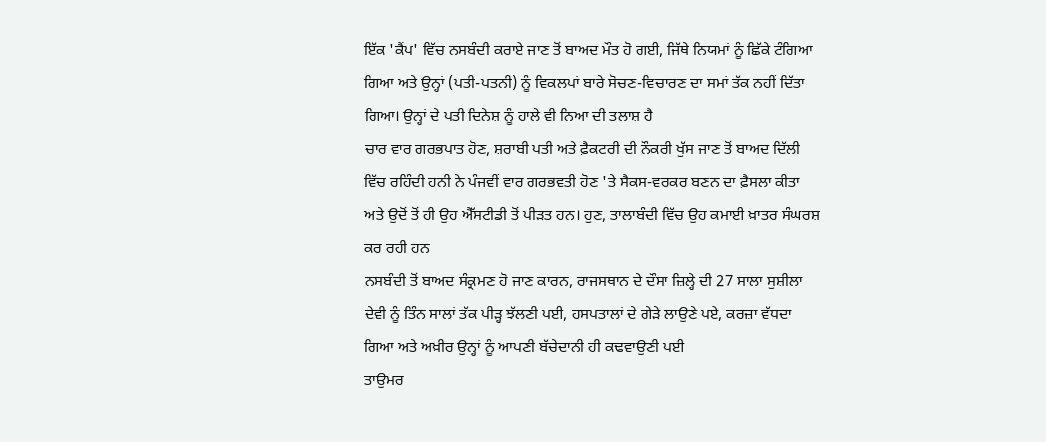ਇੱਕ 'ਕੈਂਪ' ਵਿੱਚ ਨਸਬੰਦੀ ਕਰਾਏ ਜਾਣ ਤੋਂ ਬਾਅਦ ਮੌਤ ਹੋ ਗਈ, ਜਿੱਥੇ ਨਿਯਮਾਂ ਨੂੰ ਛਿੱਕੇ ਟੰਗਿਆ ਗਿਆ ਅਤੇ ਉਨ੍ਹਾਂ (ਪਤੀ-ਪਤਨੀ) ਨੂੰ ਵਿਕਲਪਾਂ ਬਾਰੇ ਸੋਚਣ-ਵਿਚਾਰਣ ਦਾ ਸਮਾਂ ਤੱਕ ਨਹੀਂ ਦਿੱਤਾ ਗਿਆ। ਉਨ੍ਹਾਂ ਦੇ ਪਤੀ ਦਿਨੇਸ਼ ਨੂੰ ਹਾਲੇ ਵੀ ਨਿਆ ਦੀ ਤਲਾਸ਼ ਹੈ
ਚਾਰ ਵਾਰ ਗਰਭਪਾਤ ਹੋਣ, ਸ਼ਰਾਬੀ ਪਤੀ ਅਤੇ ਫ਼ੈਕਟਰੀ ਦੀ ਨੌਕਰੀ ਖੁੱਸ ਜਾਣ ਤੋਂ ਬਾਅਦ ਦਿੱਲੀ ਵਿੱਚ ਰਹਿੰਦੀ ਹਨੀ ਨੇ ਪੰਜਵੀਂ ਵਾਰ ਗਰਭਵਤੀ ਹੋਣ 'ਤੇ ਸੈਕਸ-ਵਰਕਰ ਬਣਨ ਦਾ ਫ਼ੈਸਲਾ ਕੀਤਾ ਅਤੇ ਉਦੋਂ ਤੋਂ ਹੀ ਉਹ ਐੱਸਟੀਡੀ ਤੋਂ ਪੀੜਤ ਹਨ। ਹੁਣ, ਤਾਲਾਬੰਦੀ ਵਿੱਚ ਉਹ ਕਮਾਈ ਖ਼ਾਤਰ ਸੰਘਰਸ਼ ਕਰ ਰਹੀ ਹਨ
ਨਸਬੰਦੀ ਤੋਂ ਬਾਅਦ ਸੰਕ੍ਰਮਣ ਹੋ ਜਾਣ ਕਾਰਨ, ਰਾਜਸਥਾਨ ਦੇ ਦੌਸਾ ਜ਼ਿਲ੍ਹੇ ਦੀ 27 ਸਾਲਾ ਸੁਸ਼ੀਲਾ ਦੇਵੀ ਨੂੰ ਤਿੰਨ ਸਾਲਾਂ ਤੱਕ ਪੀੜ੍ਹ ਝੱਲਣੀ ਪਈ, ਹਸਪਤਾਲਾਂ ਦੇ ਗੇੜੇ ਲਾਉਣੇ ਪਏ, ਕਰਜ਼ਾ ਵੱਧਦਾ ਗਿਆ ਅਤੇ ਅਖ਼ੀਰ ਉਨ੍ਹਾਂ ਨੂੰ ਆਪਣੀ ਬੱਚੇਦਾਨੀ ਹੀ ਕਢਵਾਉਣੀ ਪਈ
ਤਾਉਮਰ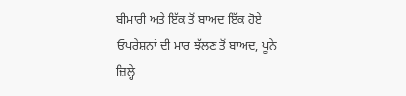ਬੀਮਾਰੀ ਅਤੇ ਇੱਕ ਤੋਂ ਬਾਅਦ ਇੱਕ ਹੋਏ ਓਪਰੇਸ਼ਨਾਂ ਦੀ ਮਾਰ ਝੱਲਣ ਤੋਂ ਬਾਅਦ, ਪੂਨੇ ਜ਼ਿਲ੍ਹੇ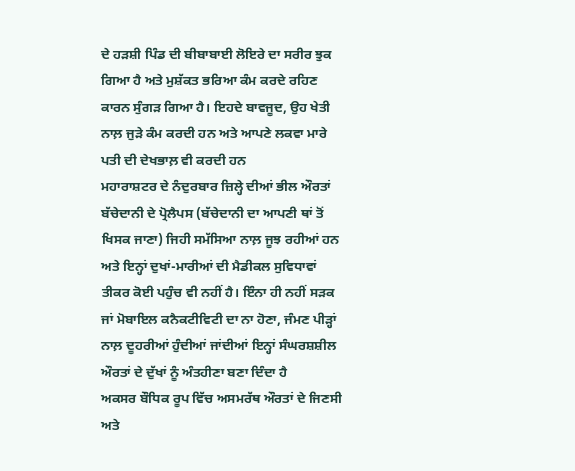ਦੇ ਹੜਸ਼ੀ ਪਿੰਡ ਦੀ ਬੀਬਾਬਾਈ ਲੋਇਰੇ ਦਾ ਸਰੀਰ ਝੁਕ ਗਿਆ ਹੈ ਅਤੇ ਮੁਸ਼ੱਕਤ ਭਰਿਆ ਕੰਮ ਕਰਦੇ ਰਹਿਣ ਕਾਰਨ ਸੁੰਗੜ ਗਿਆ ਹੈ। ਇਹਦੇ ਬਾਵਜੂਦ, ਉਹ ਖੇਤੀ ਨਾਲ਼ ਜੁੜੇ ਕੰਮ ਕਰਦੀ ਹਨ ਅਤੇ ਆਪਣੇ ਲਕਵਾ ਮਾਰੇ ਪਤੀ ਦੀ ਦੇਖਭਾਲ਼ ਵੀ ਕਰਦੀ ਹਨ
ਮਹਾਰਾਸ਼ਟਰ ਦੇ ਨੰਦੁਰਬਾਰ ਜ਼ਿਲ੍ਹੇ ਦੀਆਂ ਭੀਲ ਔਰਤਾਂ ਬੱਚੇਦਾਨੀ ਦੇ ਪ੍ਰੋਲੈਪਸ (ਬੱਚੇਦਾਨੀ ਦਾ ਆਪਣੀ ਥਾਂ ਤੋਂ ਖਿਸਕ ਜਾਣਾ) ਜਿਹੀ ਸਮੱਸਿਆ ਨਾਲ਼ ਜੂਝ ਰਹੀਆਂ ਹਨ ਅਤੇ ਇਨ੍ਹਾਂ ਦੁਖਾਂ-ਮਾਰੀਆਂ ਦੀ ਮੈਡੀਕਲ ਸੁਵਿਧਾਵਾਂ ਤੀਕਰ ਕੋਈ ਪਹੁੰਚ ਵੀ ਨਹੀਂ ਹੈ। ਇੰਨਾ ਹੀ ਨਹੀਂ ਸੜਕ ਜਾਂ ਮੋਬਾਇਲ ਕਨੈਕਟੀਵਿਟੀ ਦਾ ਨਾ ਹੋਣਾ, ਜੰਮਣ ਪੀੜ੍ਹਾਂ ਨਾਲ਼ ਦੂਹਰੀਆਂ ਹੁੰਦੀਆਂ ਜਾਂਦੀਆਂ ਇਨ੍ਹਾਂ ਸੰਘਰਸ਼ਸ਼ੀਲ ਔਰਤਾਂ ਦੇ ਦੁੱਖਾਂ ਨੂੰ ਅੰਤਹੀਣਾ ਬਣਾ ਦਿੰਦਾ ਹੈ
ਅਕਸਰ ਬੌਧਿਕ ਰੂਪ ਵਿੱਚ ਅਸਮਰੱਥ ਔਰਤਾਂ ਦੇ ਜਿਣਸੀ ਅਤੇ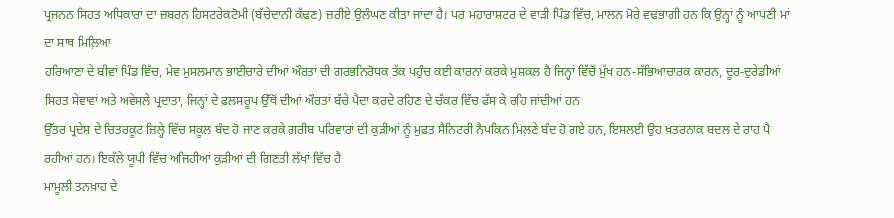ਪ੍ਰਜਨਨ ਸਿਹਤ ਅਧਿਕਾਰਾਂ ਦਾ ਜ਼ਬਰਨ ਹਿਸਟਰੇਕਟੋਮੀ (ਬੱਚੇਦਾਨੀ ਕੱਢਣ) ਜ਼ਰੀਏ ਉਲੰਘਣ ਕੀਤਾ ਜਾਂਦਾ ਹੈ। ਪਰ ਮਹਾਰਾਸ਼ਟਰ ਦੇ ਵਾੜੀ ਪਿੰਡ ਵਿੱਚ, ਮਾਲਨ ਮੋਰੇ ਵਢਭਾਗੀ ਹਨ ਕਿ ਉਨ੍ਹਾਂ ਨੂੰ ਆਪਣੀ ਮਾਂ ਦਾ ਸਾਥ ਮਿਲ਼ਿਆ
ਹਰਿਆਣਾ ਦੇ ਬੀਵਾਂ ਪਿੰਡ ਵਿੱਚ, ਮੇਵ ਮੁਸਲਮਾਨ ਭਾਈਚਾਰੇ ਦੀਆਂ ਔਰਤਾਂ ਦੀ ਗਰਭਨਿਰੋਧਕ ਤੱਕ ਪਹੁੰਚ ਕਈ ਕਾਰਨਾਂ ਕਰਕੇ ਮੁਸ਼ਕਲ ਹੈ ਜਿਨ੍ਹਾਂ ਵਿੱਚੋਂ ਮੁੱਖ ਹਨ-ਸੱਭਿਆਚਾਰਕ ਕਾਰਨ, ਦੂਰ-ਦੁਰੇਡੀਆਂ ਸਿਹਤ ਸੇਵਾਵਾਂ ਅਤੇ ਅਵੇਸਲੇ ਪ੍ਰਦਾਤਾ, ਜਿਨ੍ਹਾਂ ਦੇ ਫ਼ਲਸਰੂਪ ਉੱਥੋਂ ਦੀਆਂ ਔਰਤਾਂ ਬੱਚੇ ਪੈਦਾ ਕਰਦੇ ਰਹਿਣ ਦੇ ਚੱਕਰ ਵਿੱਚ ਫੱਸ ਕੇ ਰਹਿ ਜਾਂਦੀਆਂ ਹਨ
ਉੱਤਰ ਪ੍ਰਦੇਸ਼ ਦੇ ਚਿਤਰਕੂਟ ਜ਼ਿਲ੍ਹੇ ਵਿੱਚ ਸਕੂਲ ਬੰਦ ਹੋ ਜਾਣ ਕਰਕੇ ਗ਼ਰੀਬ ਪਰਿਵਾਰਾਂ ਦੀ ਕੁੜੀਆਂ ਨੂੰ ਮੁਫ਼ਤ ਸੈਨਿਟਰੀ ਨੈਪਕਿਨ ਮਿਲ਼ਣੇ ਬੰਦ ਹੋ ਗਏ ਹਨ, ਇਸਲਈ ਉਹ ਖ਼ਤਰਨਾਕ ਬਦਲ ਦੇ ਰਾਹ ਪੈ ਰਹੀਆਂ ਹਨ। ਇਕੱਲੇ ਯੂਪੀ ਵਿੱਚ ਅਜਿਹੀਆਂ ਕੁੜੀਆਂ ਦੀ ਗਿਣਤੀ ਲੱਖਾਂ ਵਿੱਚ ਹੈ
ਮਾਮੂਲੀ ਤਨਖ਼ਾਹ ਦੇ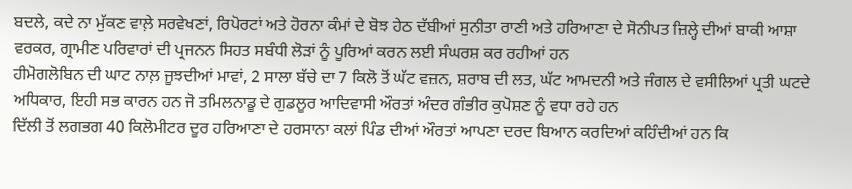ਬਦਲੇ, ਕਦੇ ਨਾ ਮੁੱਕਣ ਵਾਲ਼ੇ ਸਰਵੇਖਣਾਂ, ਰਿਪੋਰਟਾਂ ਅਤੇ ਹੋਰਨਾ ਕੰਮਾਂ ਦੇ ਬੋਝ ਹੇਠ ਦੱਬੀਆਂ ਸੁਨੀਤਾ ਰਾਣੀ ਅਤੇ ਹਰਿਆਣਾ ਦੇ ਸੋਨੀਪਤ ਜ਼ਿਲ੍ਹੇ ਦੀਆਂ ਬਾਕੀ ਆਸ਼ਾ ਵਰਕਰ, ਗ੍ਰਾਮੀਣ ਪਰਿਵਾਰਾਂ ਦੀ ਪ੍ਰਜਨਨ ਸਿਹਤ ਸਬੰਧੀ ਲੋੜਾਂ ਨੂੰ ਪੂਰਿਆਂ ਕਰਨ ਲਈ ਸੰਘਰਸ਼ ਕਰ ਰਹੀਆਂ ਹਨ
ਹੀਮੋਗਲੋਬਿਨ ਦੀ ਘਾਟ ਨਾਲ਼ ਜੂਝਦੀਆਂ ਮਾਵਾਂ, 2 ਸਾਲਾ ਬੱਚੇ ਦਾ 7 ਕਿਲੋ ਤੋਂ ਘੱਟ ਵਜ਼ਨ, ਸ਼ਰਾਬ ਦੀ ਲਤ, ਘੱਟ ਆਮਦਨੀ ਅਤੇ ਜੰਗਲ ਦੇ ਵਸੀਲਿਆਂ ਪ੍ਰਤੀ ਘਟਦੇ ਅਧਿਕਾਰ, ਇਹੀ ਸਭ ਕਾਰਨ ਹਨ ਜੋ ਤਮਿਲਨਾਡੂ ਦੇ ਗੁਡਲੂਰ ਆਦਿਵਾਸੀ ਔਰਤਾਂ ਅੰਦਰ ਗੰਭੀਰ ਕੁਪੋਸ਼ਣ ਨੂੰ ਵਧਾ ਰਹੇ ਹਨ
ਦਿੱਲੀ ਤੋਂ ਲਗਭਗ 40 ਕਿਲੋਮੀਟਰ ਦੂਰ ਹਰਿਆਣਾ ਦੇ ਹਰਸਾਨਾ ਕਲਾਂ ਪਿੰਡ ਦੀਆਂ ਔਰਤਾਂ ਆਪਣਾ ਦਰਦ ਬਿਆਨ ਕਰਦਿਆਂ ਕਹਿੰਦੀਆਂ ਹਨ ਕਿ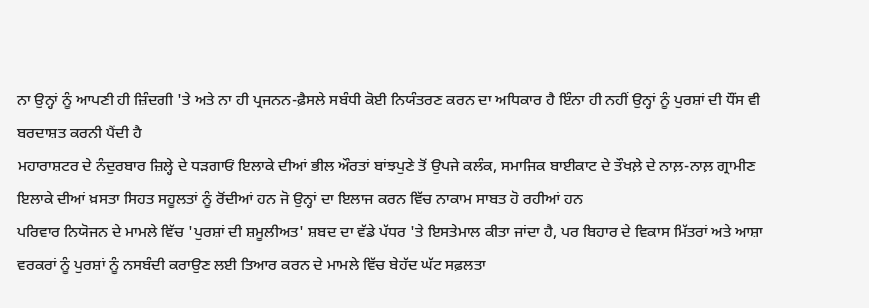ਨਾ ਉਨ੍ਹਾਂ ਨੂੰ ਆਪਣੀ ਹੀ ਜ਼ਿੰਦਗੀ 'ਤੇ ਅਤੇ ਨਾ ਹੀ ਪ੍ਰਜਨਨ-ਫ਼ੈਸਲੇ ਸਬੰਧੀ ਕੋਈ ਨਿਯੰਤਰਣ ਕਰਨ ਦਾ ਅਧਿਕਾਰ ਹੈ ਇੰਨਾ ਹੀ ਨਹੀਂ ਉਨ੍ਹਾਂ ਨੂੰ ਪੁਰਸ਼ਾਂ ਦੀ ਧੌਂਸ ਵੀ ਬਰਦਾਸ਼ਤ ਕਰਨੀ ਪੈਂਦੀ ਹੈ
ਮਹਾਰਾਸ਼ਟਰ ਦੇ ਨੰਦੁਰਬਾਰ ਜ਼ਿਲ੍ਹੇ ਦੇ ਧੜਗਾਓਂ ਇਲਾਕੇ ਦੀਆਂ ਭੀਲ ਔਰਤਾਂ ਬਾਂਝਪੁਣੇ ਤੋਂ ਉਪਜੇ ਕਲੰਕ, ਸਮਾਜਿਕ ਬਾਈਕਾਟ ਦੇ ਤੌਖਲ਼ੇ ਦੇ ਨਾਲ਼-ਨਾਲ਼ ਗ੍ਰਾਮੀਣ ਇਲਾਕੇ ਦੀਆਂ ਖ਼ਸਤਾ ਸਿਹਤ ਸਹੂਲਤਾਂ ਨੂੰ ਰੋਂਦੀਆਂ ਹਨ ਜੋ ਉਨ੍ਹਾਂ ਦਾ ਇਲਾਜ ਕਰਨ ਵਿੱਚ ਨਾਕਾਮ ਸਾਬਤ ਹੋ ਰਹੀਆਂ ਹਨ
ਪਰਿਵਾਰ ਨਿਯੋਜਨ ਦੇ ਮਾਮਲੇ ਵਿੱਚ 'ਪੁਰਸ਼ਾਂ ਦੀ ਸ਼ਮੂਲੀਅਤ' ਸ਼ਬਦ ਦਾ ਵੱਡੇ ਪੱਧਰ 'ਤੇ ਇਸਤੇਮਾਲ ਕੀਤਾ ਜਾਂਦਾ ਹੈ, ਪਰ ਬਿਹਾਰ ਦੇ ਵਿਕਾਸ ਮਿੱਤਰਾਂ ਅਤੇ ਆਸ਼ਾ ਵਰਕਰਾਂ ਨੂੰ ਪੁਰਸ਼ਾਂ ਨੂੰ ਨਸਬੰਦੀ ਕਰਾਉਣ ਲਈ ਤਿਆਰ ਕਰਨ ਦੇ ਮਾਮਲੇ ਵਿੱਚ ਬੇਹੱਦ ਘੱਟ ਸਫ਼ਲਤਾ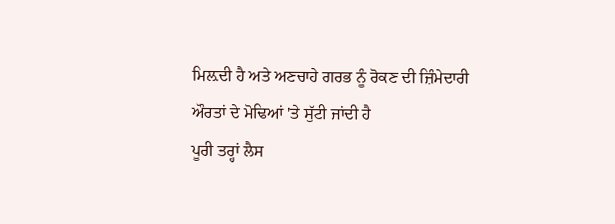ਮਿਲ਼ਦੀ ਹੈ ਅਤੇ ਅਣਚਾਹੇ ਗਰਭ ਨੂੰ ਰੋਕਣ ਦੀ ਜ਼ਿੰਮੇਦਾਰੀ ਔਰਤਾਂ ਦੇ ਮੋਢਿਆਂ 'ਤੇ ਸੁੱਟੀ ਜਾਂਦੀ ਹੈ
ਪੂਰੀ ਤਰ੍ਹਾਂ ਲੈਸ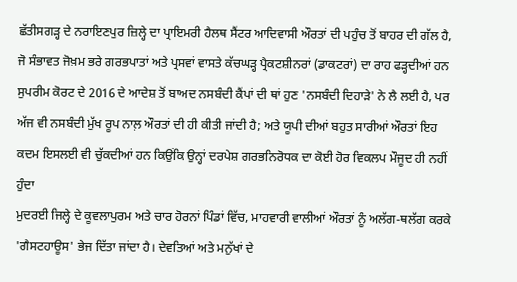ਛੱਤੀਸਗੜ੍ਹ ਦੇ ਨਰਾਇਣਪੁਰ ਜ਼ਿਲ੍ਹੇ ਦਾ ਪ੍ਰਾਇਮਰੀ ਹੈਲਥ ਸੈਂਟਰ ਆਦਿਵਾਸੀ ਔਰਤਾਂ ਦੀ ਪਹੁੰਚ ਤੋਂ ਬਾਹਰ ਦੀ ਗੱਲ ਹੈ, ਜੋ ਸੰਭਾਵਤ ਜੋਖ਼ਮ ਭਰੇ ਗਰਭਪਾਤਾਂ ਅਤੇ ਪ੍ਰਸਵਾਂ ਵਾਸਤੇ ਕੱਚਘੜ੍ਹ ਪ੍ਰੈਕਟਸ਼ੀਨਰਾਂ (ਡਾਕਟਰਾਂ) ਦਾ ਰਾਹ ਫੜ੍ਹਦੀਆਂ ਹਨ
ਸੁਪਰੀਮ ਕੋਰਟ ਦੇ 2016 ਦੇ ਆਦੇਸ਼ ਤੋਂ ਬਾਅਦ ਨਸਬੰਦੀ ਕੈਂਪਾਂ ਦੀ ਥਾਂ ਹੁਣ 'ਨਸਬੰਦੀ ਦਿਹਾੜੇ' ਨੇ ਲੈ ਲਈ ਹੈ, ਪਰ ਅੱਜ ਵੀ ਨਸਬੰਦੀ ਮੁੱਖ ਰੂਪ ਨਾਲ਼ ਔਰਤਾਂ ਦੀ ਹੀ ਕੀਤੀ ਜਾਂਦੀ ਹੈ; ਅਤੇ ਯੂਪੀ ਦੀਆਂ ਬਹੁਤ ਸਾਰੀਆਂ ਔਰਤਾਂ ਇਹ ਕਦਮ ਇਸਲਈ ਵੀ ਚੁੱਕਦੀਆਂ ਹਨ ਕਿਉਂਕਿ ਉਨ੍ਹਾਂ ਦਰਪੇਸ਼ ਗਰਭਨਿਰੋਧਕ ਦਾ ਕੋਈ ਹੋਰ ਵਿਕਲਪ ਮੌਜੂਦ ਹੀ ਨਹੀਂ ਹੁੰਦਾ
ਮੁਦਰਈ ਜਿਲ੍ਹੇ ਦੇ ਕੂਵਲਾਪੁਰਮ ਅਤੇ ਚਾਰ ਹੋਰਨਾਂ ਪਿੰਡਾਂ ਵਿੱਚ, ਮਾਹਵਾਰੀ ਵਾਲੀਆਂ ਔਰਤਾਂ ਨੂੰ ਅਲੱਗ-ਥਲੱਗ ਕਰਕੇ 'ਗੈਸਟਹਾਊਸ' ਭੇਜ ਦਿੱਤਾ ਜਾਂਦਾ ਹੈ। ਦੇਵਤਿਆਂ ਅਤੇ ਮਨੁੱਖਾਂ ਦੇ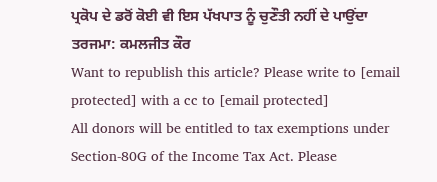ਪ੍ਰਕੋਪ ਦੇ ਡਰੋਂ ਕੋਈ ਵੀ ਇਸ ਪੱਖਪਾਤ ਨੂੰ ਚੁਣੌਤੀ ਨਹੀਂ ਦੇ ਪਾਉਂਦਾ
ਤਰਜਮਾ: ਕਮਲਜੀਤ ਕੌਰ
Want to republish this article? Please write to [email protected] with a cc to [email protected]
All donors will be entitled to tax exemptions under Section-80G of the Income Tax Act. Please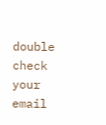double check your email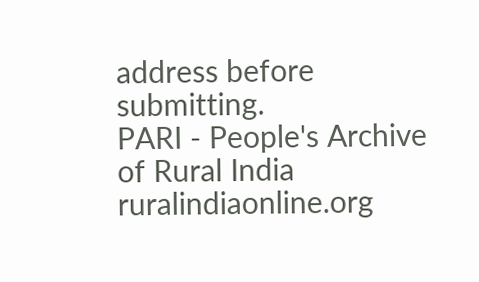address before submitting.
PARI - People's Archive of Rural India
ruralindiaonline.org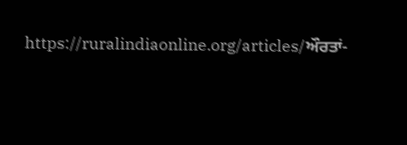https://ruralindiaonline.org/articles/ਔਰਤਾਂ-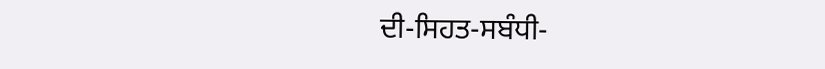ਦੀ-ਸਿਹਤ-ਸਬੰਧੀ-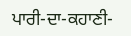ਪਾਰੀ-ਦਾ-ਕਹਾਣੀ-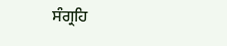ਸੰਗ੍ਰਹਿ